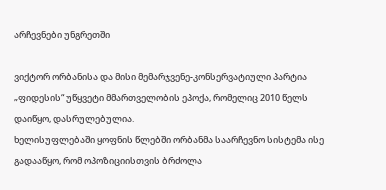არჩევნები უნგრეთში

ვიქტორ ორბანისა და მისი მემარჯვენე-კონსერვატიული პარტია „ფიდესის“ უწყვეტი მმართველობის ეპოქა, რომელიც 2010 წელს დაიწყო, დასრულებულია.
ხელისუფლებაში ყოფნის წლებში ორბანმა საარჩევნო სისტემა ისე გადააწყო, რომ ოპოზიციისთვის ბრძოლა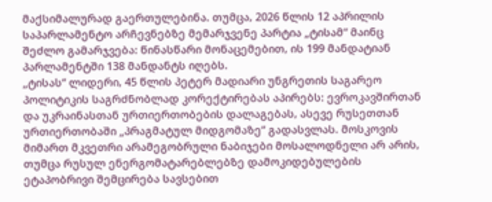მაქსიმალურად გაერთულებინა. თუმცა, 2026 წლის 12 აპრილის საპარლამენტო არჩევნებზე მემარჯვენე პარტია „ტისამ“ მაინც შეძლო გამარჯვება: წინასწარი მონაცემებით, ის 199 მანდატიან პარლამენტში 138 მანდანტს იღებს.
„ტისას“ ლიდერი, 45 წლის პეტერ მადიარი უნგრეთის საგარეო პოლიტიკის საგრძნობლად კორექტირებას აპირებს: ევროკავშირთან და უკრაინასთან ურთიერთობების დალაგებას, ასევე რუსეთთან ურთიერთობაში „პრაგმატულ მიდგომაზე“ გადასვლას. მოსკოვის მიმართ მკვეთრი არამეგობრული ნაბიჯები მოსალოდნელი არ არის, თუმცა რუსულ ენერგომატარებლებზე დამოკიდებულების ეტაპობრივი შემცირება სავსებით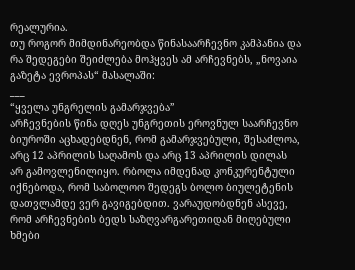რეალურია.
თუ როგორ მიმდინარეობდა წინასაარჩევნო კამპანია და რა შედეგები შეიძლება მოჰყვეს ამ არჩევნებს, „ნოვაია გაზეტა ევროპას“ მასალაში:
___
“ყველა უნგრელის გამარჯვება”
არჩევნების წინა დღეს უნგრეთის ეროვნულ საარჩევნო ბიუროში აცხადებდნენ, რომ გამარჯვებული, შესაძლოა, არც 12 აპრილის საღამოს და არც 13 აპრილის დილას არ გამოვლენილიყო. რბოლა იმდენად კონკურენტული იქნებოდა, რომ საბოლოო შედეგს ბოლო ბიულეტენის დათვლამდე ვერ გავიგებდით. ვარაუდობდნენ ასევე, რომ არჩევნების ბედს საზღვარგარეთიდან მიღებული ხმები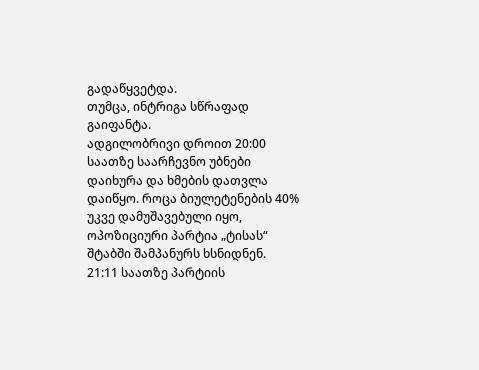გადაწყვეტდა.
თუმცა, ინტრიგა სწრაფად გაიფანტა.
ადგილობრივი დროით 20:00 საათზე საარჩევნო უბნები დაიხურა და ხმების დათვლა დაიწყო. როცა ბიულეტენების 40% უკვე დამუშავებული იყო, ოპოზიციური პარტია „ტისას“ შტაბში შამპანურს ხსნიდნენ. 21:11 საათზე პარტიის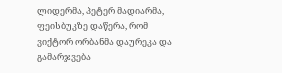ლიდერმა, პეტერ მადიარმა, ფეისბუკზე დაწერა, რომ ვიქტორ ორბანმა დაურეკა და გამარჯვება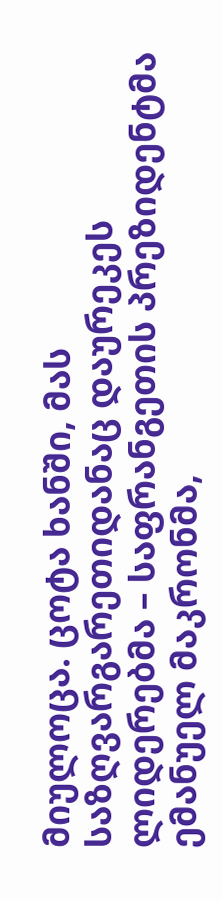მიულოცა. ცოტა ხანში, მას საზღვარგარეთიდანაც დაურეკეს ლიდერებმა – საფრანგეთის პრეზიდენტმა ემანუელ მაკრონმა,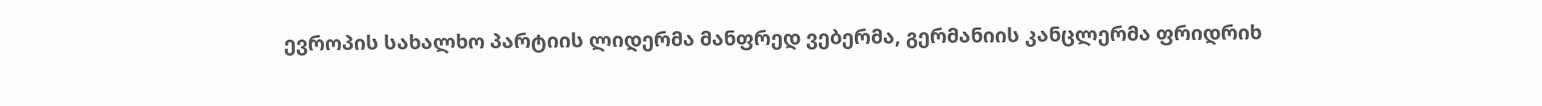ევროპის სახალხო პარტიის ლიდერმა მანფრედ ვებერმა, გერმანიის კანცლერმა ფრიდრიხ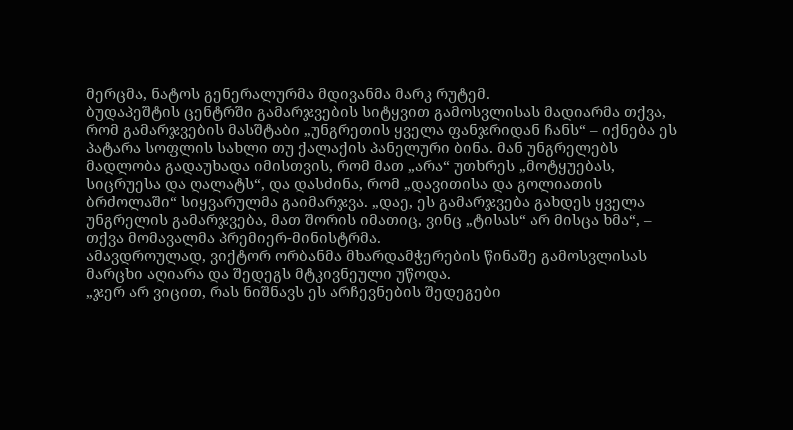მერცმა, ნატოს გენერალურმა მდივანმა მარკ რუტემ.
ბუდაპეშტის ცენტრში გამარჯვების სიტყვით გამოსვლისას მადიარმა თქვა, რომ გამარჯვების მასშტაბი „უნგრეთის ყველა ფანჯრიდან ჩანს“ – იქნება ეს პატარა სოფლის სახლი თუ ქალაქის პანელური ბინა. მან უნგრელებს მადლობა გადაუხადა იმისთვის, რომ მათ „არა“ უთხრეს „მოტყუებას, სიცრუესა და ღალატს“, და დასძინა, რომ „დავითისა და გოლიათის ბრძოლაში“ სიყვარულმა გაიმარჯვა. „დაე, ეს გამარჯვება გახდეს ყველა უნგრელის გამარჯვება, მათ შორის იმათიც, ვინც „ტისას“ არ მისცა ხმა“, – თქვა მომავალმა პრემიერ-მინისტრმა.
ამავდროულად, ვიქტორ ორბანმა მხარდამჭერების წინაშე გამოსვლისას მარცხი აღიარა და შედეგს მტკივნეული უწოდა.
„ჯერ არ ვიცით, რას ნიშნავს ეს არჩევნების შედეგები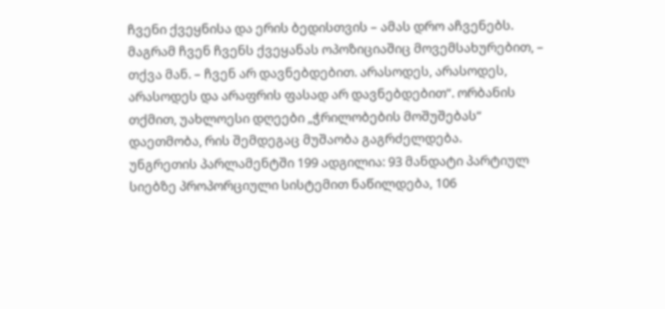ჩვენი ქვეყნისა და ერის ბედისთვის – ამას დრო აჩვენებს. მაგრამ ჩვენ ჩვენს ქვეყანას ოპოზიციაშიც მოვემსახურებით, – თქვა მან. – ჩვენ არ დავნებდებით. არასოდეს, არასოდეს, არასოდეს და არაფრის ფასად არ დავნებდებით“. ორბანის თქმით, უახლოესი დღეები „ჭრილობების მოშუშებას“ დაეთმობა, რის შემდეგაც მუშაობა გაგრძელდება.
უნგრეთის პარლამენტში 199 ადგილია: 93 მანდატი პარტიულ სიებზე პროპორციული სისტემით ნაწილდება, 106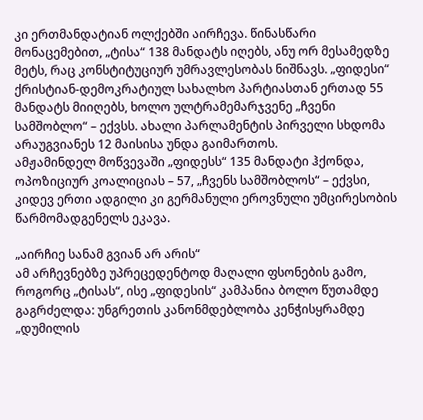კი ერთმანდატიან ოლქებში აირჩევა. წინასწარი მონაცემებით, „ტისა“ 138 მანდატს იღებს, ანუ ორ მესამედზე მეტს, რაც კონსტიტუციურ უმრავლესობას ნიშნავს. „ფიდესი“ ქრისტიან-დემოკრატიულ სახალხო პარტიასთან ერთად 55 მანდატს მიიღებს, ხოლო ულტრამემარჯვენე „ჩვენი სამშობლო“ – ექვსს. ახალი პარლამენტის პირველი სხდომა არაუგვიანეს 12 მაისისა უნდა გაიმართოს.
ამჟამინდელ მოწვევაში „ფიდესს“ 135 მანდატი ჰქონდა, ოპოზიციურ კოალიციას – 57, „ჩვენს სამშობლოს“ – ექვსი, კიდევ ერთი ადგილი კი გერმანული ეროვნული უმცირესობის წარმომადგენელს ეკავა.

„აირჩიე სანამ გვიან არ არის“
ამ არჩევნებზე უპრეცედენტოდ მაღალი ფსონების გამო, როგორც „ტისას“, ისე „ფიდესის“ კამპანია ბოლო წუთამდე გაგრძელდა: უნგრეთის კანონმდებლობა კენჭისყრამდე „დუმილის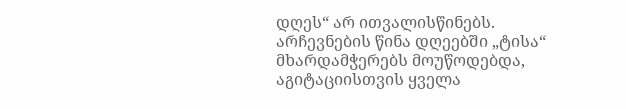დღეს“ არ ითვალისწინებს.
არჩევნების წინა დღეებში „ტისა“ მხარდამჭერებს მოუწოდებდა, აგიტაციისთვის ყველა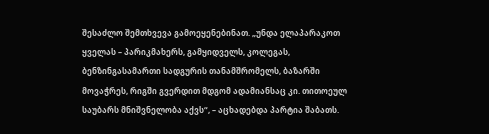შესაძლო შემთხვევა გამოეყენებინათ. „უნდა ელაპარაკოთ ყველას – პარიკმახერს, გამყიდველს, კოლეგას, ბენზინგასამართი სადგურის თანამშრომელს, ბაზარში მოვაჭრეს, რიგში გვერდით მდგომ ადამიანსაც კი. თითოეულ საუბარს მნიშვნელობა აქვს“, – აცხადებდა პარტია შაბათს.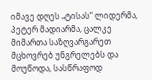იმავე დღეს „ტისას“ ლიდერმა, პეტერ მადიარმა, ცალკე მიმართა საზღვარგარეთ მცხოვრებ უნგრელებს და მოუწოდა, სასწრაფოდ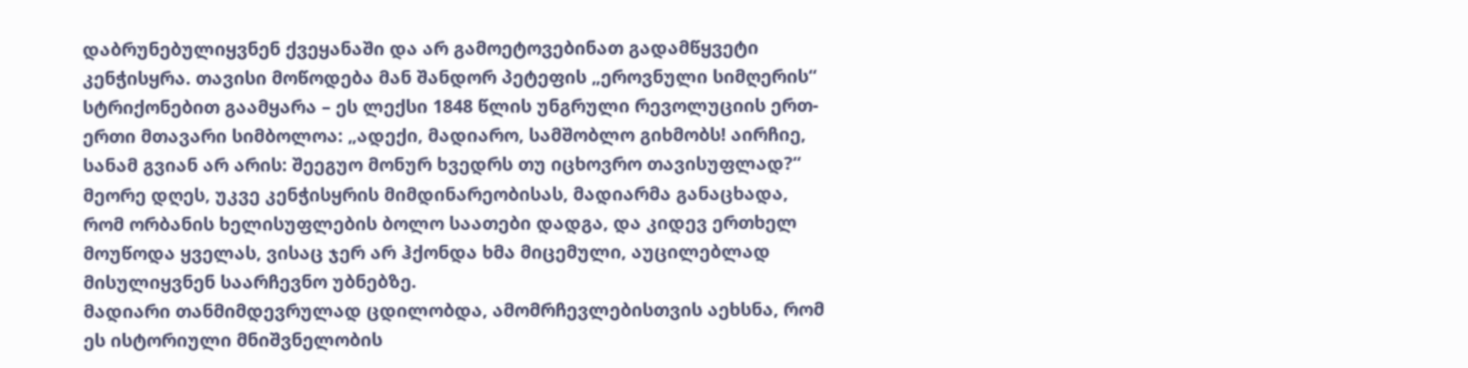დაბრუნებულიყვნენ ქვეყანაში და არ გამოეტოვებინათ გადამწყვეტი კენჭისყრა. თავისი მოწოდება მან შანდორ პეტეფის „ეროვნული სიმღერის“ სტრიქონებით გაამყარა – ეს ლექსი 1848 წლის უნგრული რევოლუციის ერთ-ერთი მთავარი სიმბოლოა: „ადექი, მადიარო, სამშობლო გიხმობს! აირჩიე, სანამ გვიან არ არის: შეეგუო მონურ ხვედრს თუ იცხოვრო თავისუფლად?“
მეორე დღეს, უკვე კენჭისყრის მიმდინარეობისას, მადიარმა განაცხადა, რომ ორბანის ხელისუფლების ბოლო საათები დადგა, და კიდევ ერთხელ მოუწოდა ყველას, ვისაც ჯერ არ ჰქონდა ხმა მიცემული, აუცილებლად მისულიყვნენ საარჩევნო უბნებზე.
მადიარი თანმიმდევრულად ცდილობდა, ამომრჩევლებისთვის აეხსნა, რომ ეს ისტორიული მნიშვნელობის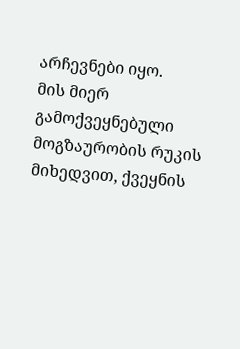არჩევნები იყო.
მის მიერ გამოქვეყნებული მოგზაურობის რუკის მიხედვით, ქვეყნის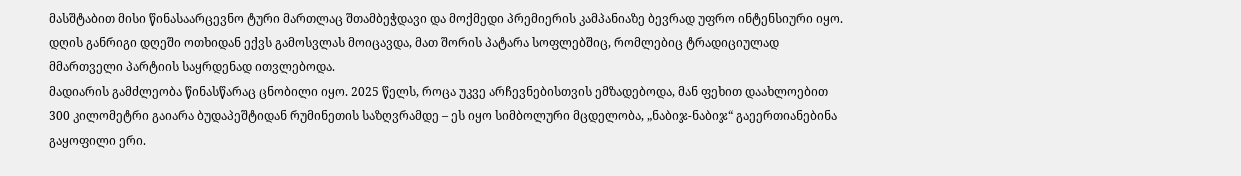მასშტაბით მისი წინასაარცევნო ტური მართლაც შთამბეჭდავი და მოქმედი პრემიერის კამპანიაზე ბევრად უფრო ინტენსიური იყო. დღის განრიგი დღეში ოთხიდან ექვს გამოსვლას მოიცავდა, მათ შორის პატარა სოფლებშიც, რომლებიც ტრადიციულად მმართველი პარტიის საყრდენად ითვლებოდა.
მადიარის გამძლეობა წინასწარაც ცნობილი იყო. 2025 წელს, როცა უკვე არჩევნებისთვის ემზადებოდა, მან ფეხით დაახლოებით 300 კილომეტრი გაიარა ბუდაპეშტიდან რუმინეთის საზღვრამდე – ეს იყო სიმბოლური მცდელობა, „ნაბიჯ-ნაბიჯ“ გაეერთიანებინა გაყოფილი ერი.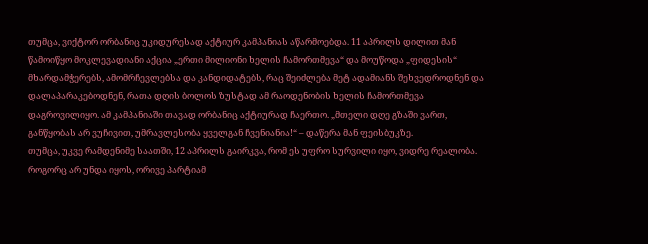თუმცა, ვიქტორ ორბანიც უკიდურესად აქტიურ კამპანიას აწარმოებდა. 11 აპრილს დილით მან წამოიწყო მოკლევადიანი აქცია „ერთი მილიონი ხელის ჩამორთმევა“ და მოუწოდა „ფიდესის“ მხარდამჭერებს, ამომრჩევლებსა და კანდიდატებს, რაც შეიძლება მეტ ადამიანს შეხვედროდნენ და დალაპარაკებოდნენ, რათა დღის ბოლოს ზუსტად ამ რაოდენობის ხელის ჩამორთმევა დაგროვილიყო. ამ კამპანიაში თავად ორბანიც აქტიურად ჩაერთო. „მთელი დღე გზაში ვართ, განწყობას არ ვუჩივით, უმრავლესობა ყველგან ჩვენიანია!“ – დაწერა მან ფეისბუკზე.
თუმცა, უკვე რამდენიმე საათში, 12 აპრილს გაირკვა, რომ ეს უფრო სურვილი იყო, ვიდრე რეალობა.
როგორც არ უნდა იყოს, ორივე პარტიამ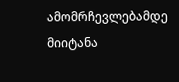ამომრჩევლებამდე მიიტანა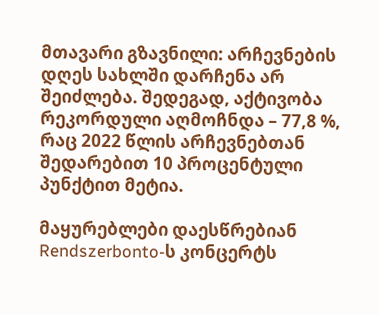მთავარი გზავნილი: არჩევნების დღეს სახლში დარჩენა არ შეიძლება. შედეგად, აქტივობა რეკორდული აღმოჩნდა – 77,8 %, რაც 2022 წლის არჩევნებთან შედარებით 10 პროცენტული პუნქტით მეტია.

მაყურებლები დაესწრებიან Rendszerbonto-ს კონცერტს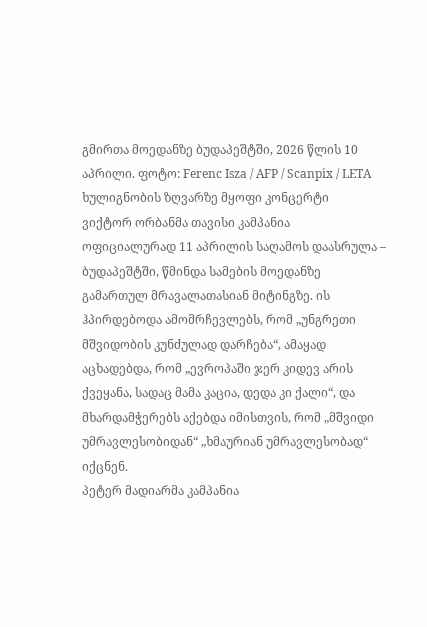გმირთა მოედანზე ბუდაპეშტში, 2026 წლის 10 აპრილი. ფოტო: Ferenc Isza / AFP / Scanpix / LETA
ხულიგნობის ზღვარზე მყოფი კონცერტი
ვიქტორ ორბანმა თავისი კამპანია ოფიციალურად 11 აპრილის საღამოს დაასრულა – ბუდაპეშტში, წმინდა სამების მოედანზე გამართულ მრავალათასიან მიტინგზე. ის ჰპირდებოდა ამომრჩევლებს, რომ „უნგრეთი მშვიდობის კუნძულად დარჩება“, ამაყად აცხადებდა, რომ „ევროპაში ჯერ კიდევ არის ქვეყანა, სადაც მამა კაცია, დედა კი ქალი“, და მხარდამჭერებს აქებდა იმისთვის, რომ „მშვიდი უმრავლესობიდან“ „ხმაურიან უმრავლესობად“ იქცნენ.
პეტერ მადიარმა კამპანია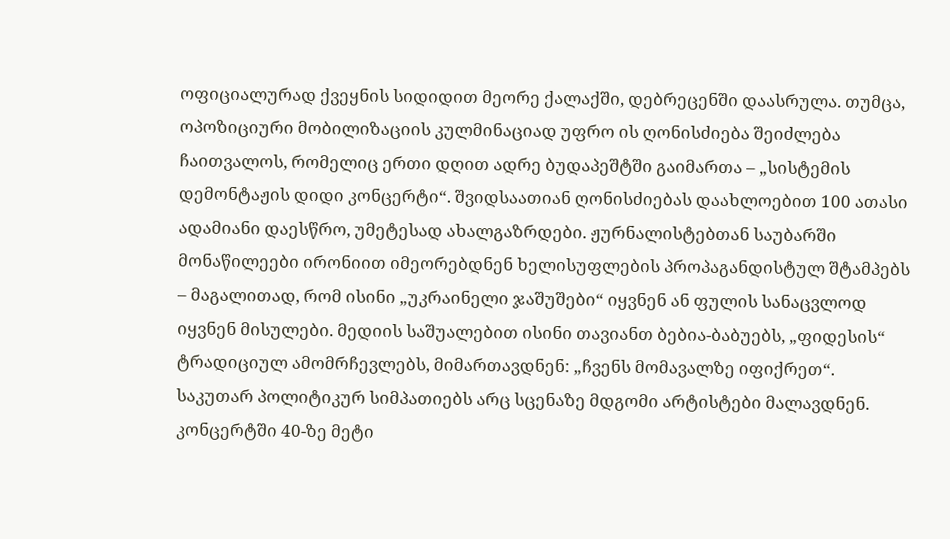ოფიციალურად ქვეყნის სიდიდით მეორე ქალაქში, დებრეცენში დაასრულა. თუმცა, ოპოზიციური მობილიზაციის კულმინაციად უფრო ის ღონისძიება შეიძლება ჩაითვალოს, რომელიც ერთი დღით ადრე ბუდაპეშტში გაიმართა – „სისტემის დემონტაჟის დიდი კონცერტი“. შვიდსაათიან ღონისძიებას დაახლოებით 100 ათასი ადამიანი დაესწრო, უმეტესად ახალგაზრდები. ჟურნალისტებთან საუბარში მონაწილეები ირონიით იმეორებდნენ ხელისუფლების პროპაგანდისტულ შტამპებს – მაგალითად, რომ ისინი „უკრაინელი ჯაშუშები“ იყვნენ ან ფულის სანაცვლოდ იყვნენ მისულები. მედიის საშუალებით ისინი თავიანთ ბებია-ბაბუებს, „ფიდესის“ ტრადიციულ ამომრჩევლებს, მიმართავდნენ: „ჩვენს მომავალზე იფიქრეთ“.
საკუთარ პოლიტიკურ სიმპათიებს არც სცენაზე მდგომი არტისტები მალავდნენ. კონცერტში 40-ზე მეტი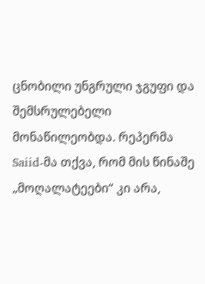ცნობილი უნგრული ჯგუფი და შემსრულებელი მონაწილეობდა. რეპერმა Saiid-მა თქვა, რომ მის წინაშე „მოღალატეები“ კი არა,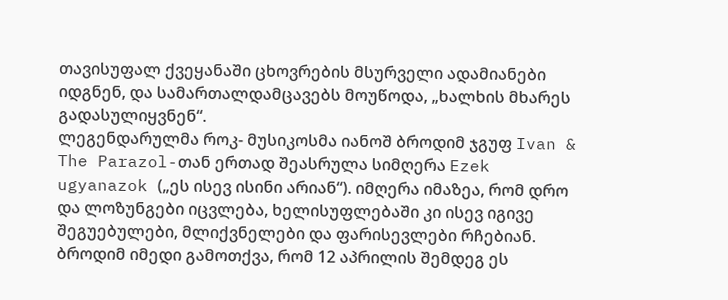თავისუფალ ქვეყანაში ცხოვრების მსურველი ადამიანები იდგნენ, და სამართალდამცავებს მოუწოდა, „ხალხის მხარეს გადასულიყვნენ“.
ლეგენდარულმა როკ- მუსიკოსმა იანოშ ბროდიმ ჯგუფ Ivan & The Parazol-თან ერთად შეასრულა სიმღერა Ezek ugyanazok („ეს ისევ ისინი არიან“). იმღერა იმაზეა, რომ დრო და ლოზუნგები იცვლება, ხელისუფლებაში კი ისევ იგივე შეგუებულები, მლიქვნელები და ფარისევლები რჩებიან. ბროდიმ იმედი გამოთქვა, რომ 12 აპრილის შემდეგ ეს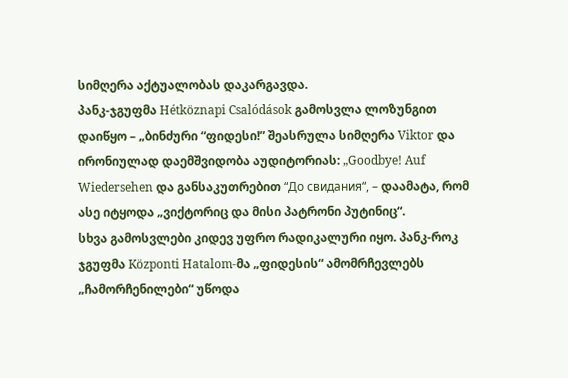სიმღერა აქტუალობას დაკარგავდა.
პანკ-ჯგუფმა Hétköznapi Csalódások გამოსვლა ლოზუნგით დაიწყო – „ბინძური “ფიდესი!” შეასრულა სიმღერა Viktor და ირონიულად დაემშვიდობა აუდიტორიას: „Goodbye! Auf Wiedersehen და განსაკუთრებით “До свидания“, – დაამატა, რომ ასე იტყოდა „ვიქტორიც და მისი პატრონი პუტინიც“.
სხვა გამოსვლები კიდევ უფრო რადიკალური იყო. პანკ-როკ ჯგუფმა Központi Hatalom-მა „ფიდესის“ ამომრჩევლებს „ჩამორჩენილები“ უწოდა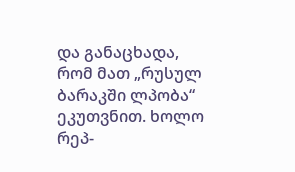და განაცხადა, რომ მათ „რუსულ ბარაკში ლპობა“ ეკუთვნით. ხოლო რეპ-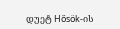დუეტ Hősök-ის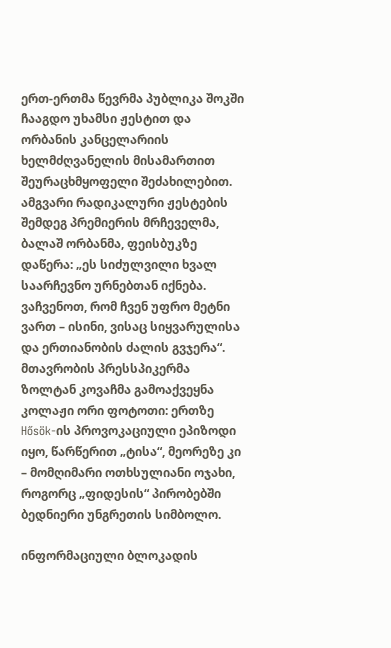ერთ-ერთმა წევრმა პუბლიკა შოკში ჩააგდო უხამსი ჟესტით და ორბანის კანცელარიის ხელმძღვანელის მისამართით შეურაცხმყოფელი შეძახილებით.
ამგვარი რადიკალური ჟესტების შემდეგ პრემიერის მრჩეველმა, ბალაშ ორბანმა, ფეისბუკზე დაწერა: „ეს სიძულვილი ხვალ საარჩევნო ურნებთან იქნება. ვაჩვენოთ, რომ ჩვენ უფრო მეტნი ვართ – ისინი, ვისაც სიყვარულისა და ერთიანობის ძალის გვჯერა“.
მთავრობის პრესსპიკერმა ზოლტან კოვაჩმა გამოაქვეყნა კოლაჟი ორი ფოტოთი: ერთზე Hősök-ის პროვოკაციული ეპიზოდი იყო, წარწერით „ტისა“, მეორეზე კი – მომღიმარი ოთხსულიანი ოჯახი, როგორც „ფიდესის“ პირობებში ბედნიერი უნგრეთის სიმბოლო.

ინფორმაციული ბლოკადის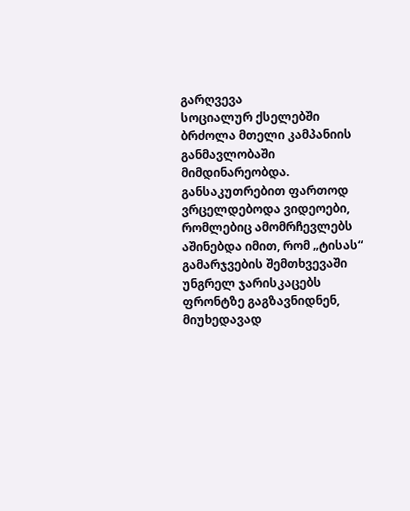გარღვევა
სოციალურ ქსელებში ბრძოლა მთელი კამპანიის განმავლობაში მიმდინარეობდა. განსაკუთრებით ფართოდ ვრცელდებოდა ვიდეოები, რომლებიც ამომრჩევლებს აშინებდა იმით, რომ „ტისას“ გამარჯვების შემთხვევაში უნგრელ ჯარისკაცებს ფრონტზე გაგზავნიდნენ, მიუხედავად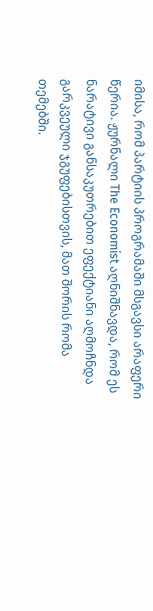იმისა, რომ პარტიის პროგრამაში მსგავსი არაფერი წერია. ჟურნალი The Economist აღნიშნავდა, რომ ეს ნარატივი განსაკუთრებით ეფექტიანი აღმოჩნდა გარკვეული ჯგუფებისთვის, მათ შორის რომა თემებში.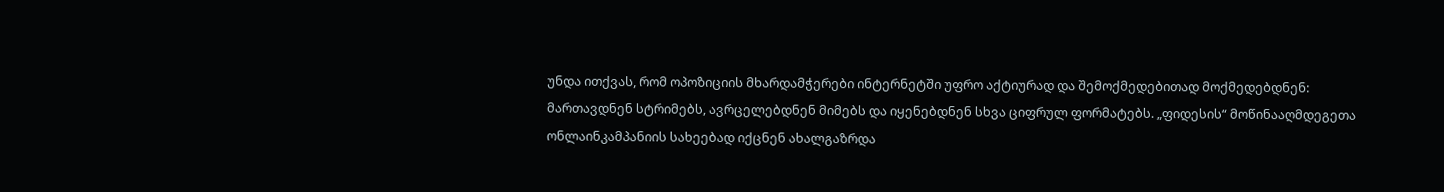უნდა ითქვას, რომ ოპოზიციის მხარდამჭერები ინტერნეტში უფრო აქტიურად და შემოქმედებითად მოქმედებდნენ: მართავდნენ სტრიმებს, ავრცელებდნენ მიმებს და იყენებდნენ სხვა ციფრულ ფორმატებს. „ფიდესის“ მოწინააღმდეგეთა ონლაინკამპანიის სახეებად იქცნენ ახალგაზრდა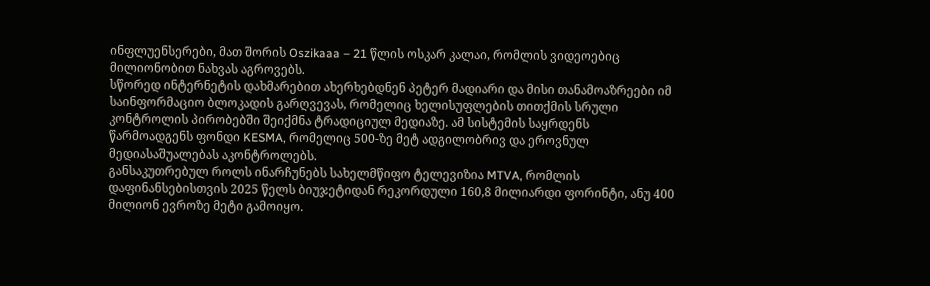ინფლუენსერები, მათ შორის Oszikaaa – 21 წლის ოსკარ კალაი, რომლის ვიდეოებიც მილიონობით ნახვას აგროვებს.
სწორედ ინტერნეტის დახმარებით ახერხებდნენ პეტერ მადიარი და მისი თანამოაზრეები იმ საინფორმაციო ბლოკადის გარღვევას, რომელიც ხელისუფლების თითქმის სრული კონტროლის პირობებში შეიქმნა ტრადიციულ მედიაზე. ამ სისტემის საყრდენს წარმოადგენს ფონდი KESMA, რომელიც 500-ზე მეტ ადგილობრივ და ეროვნულ მედიასაშუალებას აკონტროლებს.
განსაკუთრებულ როლს ინარჩუნებს სახელმწიფო ტელევიზია MTVA, რომლის დაფინანსებისთვის 2025 წელს ბიუჯეტიდან რეკორდული 160,8 მილიარდი ფორინტი, ანუ 400 მილიონ ევროზე მეტი გამოიყო.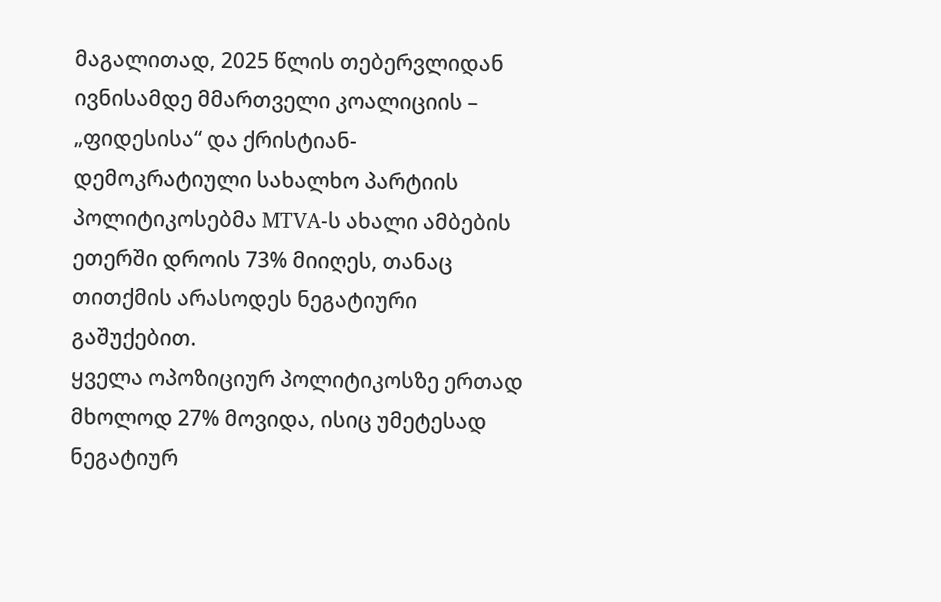მაგალითად, 2025 წლის თებერვლიდან ივნისამდე მმართველი კოალიციის – „ფიდესისა“ და ქრისტიან-დემოკრატიული სახალხო პარტიის პოლიტიკოსებმა MTVA-ს ახალი ამბების ეთერში დროის 73% მიიღეს, თანაც თითქმის არასოდეს ნეგატიური გაშუქებით.
ყველა ოპოზიციურ პოლიტიკოსზე ერთად მხოლოდ 27% მოვიდა, ისიც უმეტესად ნეგატიურ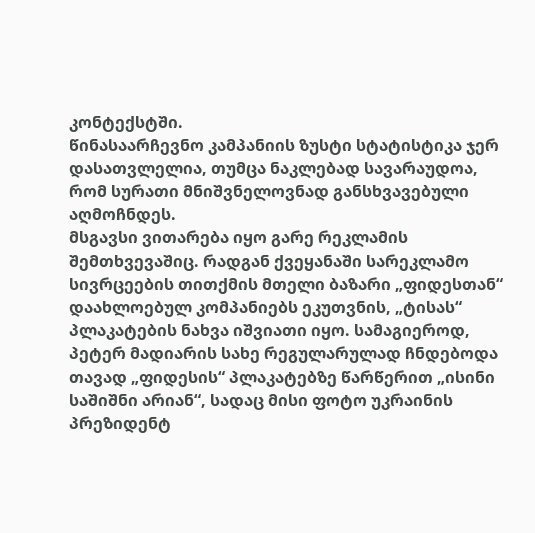კონტექსტში.
წინასაარჩევნო კამპანიის ზუსტი სტატისტიკა ჯერ დასათვლელია, თუმცა ნაკლებად სავარაუდოა, რომ სურათი მნიშვნელოვნად განსხვავებული აღმოჩნდეს.
მსგავსი ვითარება იყო გარე რეკლამის შემთხვევაშიც. რადგან ქვეყანაში სარეკლამო სივრცეების თითქმის მთელი ბაზარი „ფიდესთან“ დაახლოებულ კომპანიებს ეკუთვნის, „ტისას“ პლაკატების ნახვა იშვიათი იყო. სამაგიეროდ, პეტერ მადიარის სახე რეგულარულად ჩნდებოდა თავად „ფიდესის“ პლაკატებზე წარწერით „ისინი საშიშნი არიან“, სადაც მისი ფოტო უკრაინის პრეზიდენტ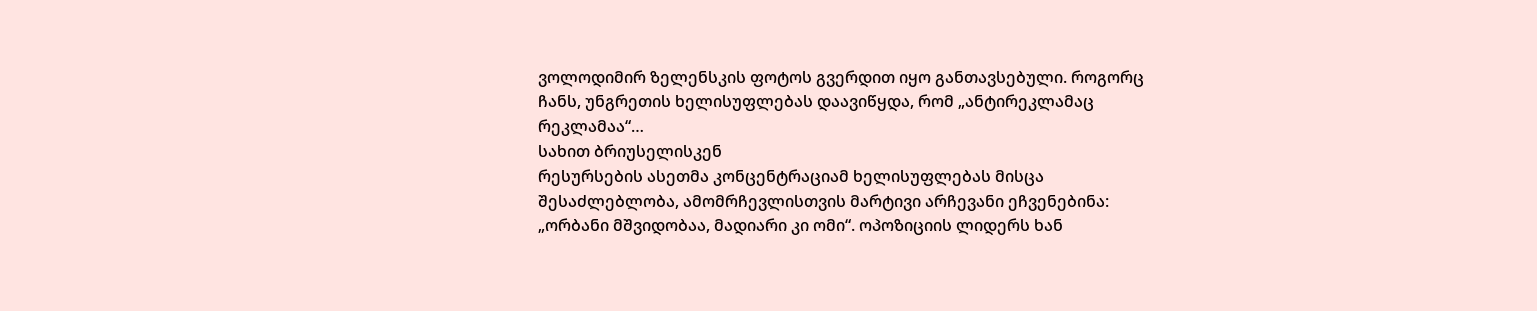ვოლოდიმირ ზელენსკის ფოტოს გვერდით იყო განთავსებული. როგორც ჩანს, უნგრეთის ხელისუფლებას დაავიწყდა, რომ „ანტირეკლამაც რეკლამაა“…
სახით ბრიუსელისკენ
რესურსების ასეთმა კონცენტრაციამ ხელისუფლებას მისცა შესაძლებლობა, ამომრჩევლისთვის მარტივი არჩევანი ეჩვენებინა: „ორბანი მშვიდობაა, მადიარი კი ომი“. ოპოზიციის ლიდერს ხან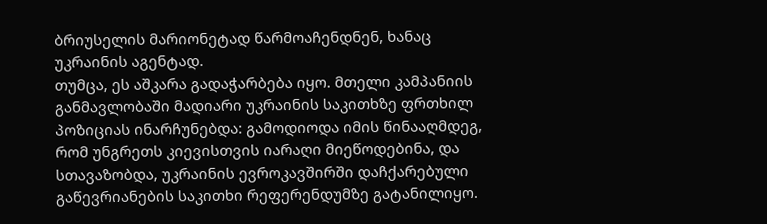ბრიუსელის მარიონეტად წარმოაჩენდნენ, ხანაც უკრაინის აგენტად.
თუმცა, ეს აშკარა გადაჭარბება იყო. მთელი კამპანიის განმავლობაში მადიარი უკრაინის საკითხზე ფრთხილ პოზიციას ინარჩუნებდა: გამოდიოდა იმის წინააღმდეგ, რომ უნგრეთს კიევისთვის იარაღი მიეწოდებინა, და სთავაზობდა, უკრაინის ევროკავშირში დაჩქარებული გაწევრიანების საკითხი რეფერენდუმზე გატანილიყო.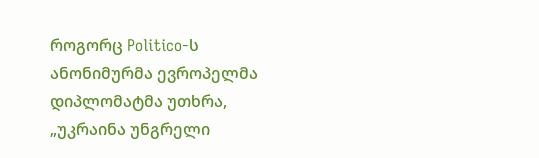როგორც Politico-ს ანონიმურმა ევროპელმა დიპლომატმა უთხრა, „უკრაინა უნგრელი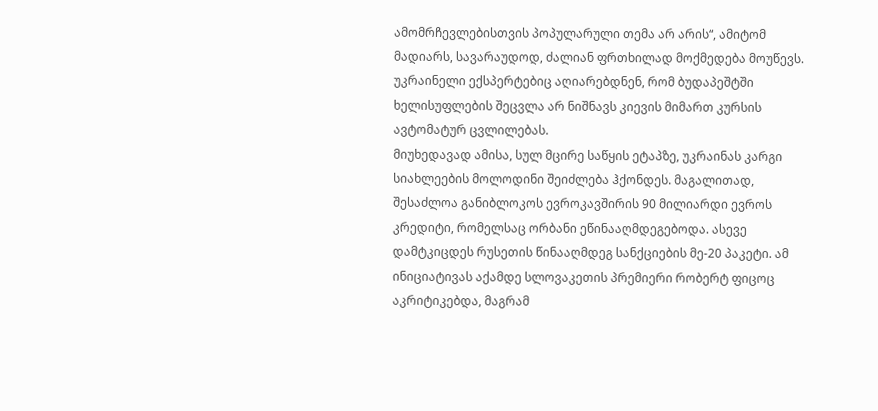ამომრჩევლებისთვის პოპულარული თემა არ არის“, ამიტომ მადიარს, სავარაუდოდ, ძალიან ფრთხილად მოქმედება მოუწევს. უკრაინელი ექსპერტებიც აღიარებდნენ, რომ ბუდაპეშტში ხელისუფლების შეცვლა არ ნიშნავს კიევის მიმართ კურსის ავტომატურ ცვლილებას.
მიუხედავად ამისა, სულ მცირე საწყის ეტაპზე, უკრაინას კარგი სიახლეების მოლოდინი შეიძლება ჰქონდეს. მაგალითად, შესაძლოა განიბლოკოს ევროკავშირის 90 მილიარდი ევროს კრედიტი, რომელსაც ორბანი ეწინააღმდეგებოდა. ასევე დამტკიცდეს რუსეთის წინააღმდეგ სანქციების მე-20 პაკეტი. ამ ინიციატივას აქამდე სლოვაკეთის პრემიერი რობერტ ფიცოც აკრიტიკებდა, მაგრამ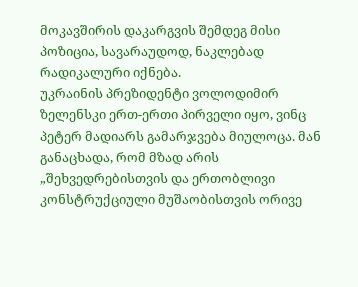მოკავშირის დაკარგვის შემდეგ მისი პოზიცია, სავარაუდოდ, ნაკლებად რადიკალური იქნება.
უკრაინის პრეზიდენტი ვოლოდიმირ ზელენსკი ერთ-ერთი პირველი იყო, ვინც პეტერ მადიარს გამარჯვება მიულოცა. მან განაცხადა, რომ მზად არის „შეხვედრებისთვის და ერთობლივი კონსტრუქციული მუშაობისთვის ორივე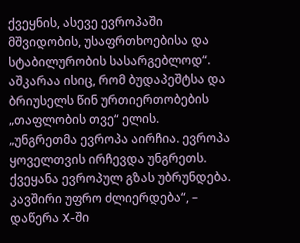ქვეყნის, ასევე ევროპაში მშვიდობის, უსაფრთხოებისა და სტაბილურობის სასარგებლოდ“.
აშკარაა ისიც, რომ ბუდაპეშტსა და ბრიუსელს წინ ურთიერთობების „თაფლობის თვე“ ელის.
„უნგრეთმა ევროპა აირჩია. ევროპა ყოველთვის ირჩევდა უნგრეთს. ქვეყანა ევროპულ გზას უბრუნდება. კავშირი უფრო ძლიერდება“, – დაწერა X-ში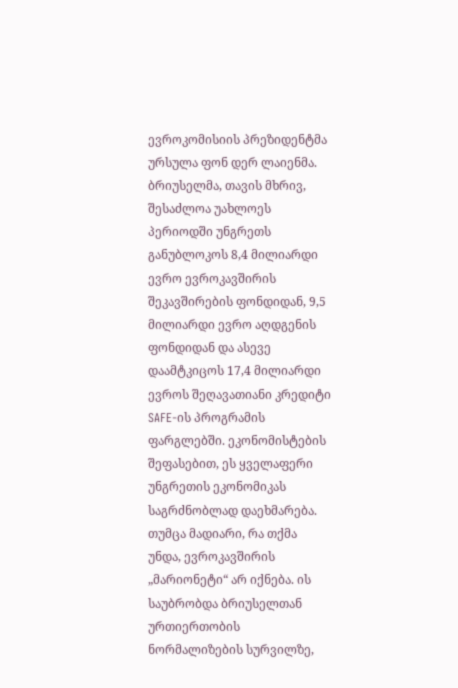ევროკომისიის პრეზიდენტმა ურსულა ფონ დერ ლაიენმა.
ბრიუსელმა, თავის მხრივ, შესაძლოა უახლოეს პერიოდში უნგრეთს განუბლოკოს 8,4 მილიარდი ევრო ევროკავშირის შეკავშირების ფონდიდან, 9,5 მილიარდი ევრო აღდგენის ფონდიდან და ასევე დაამტკიცოს 17,4 მილიარდი ევროს შეღავათიანი კრედიტი SAFE-ის პროგრამის ფარგლებში. ეკონომისტების შეფასებით, ეს ყველაფერი უნგრეთის ეკონომიკას საგრძნობლად დაეხმარება.
თუმცა მადიარი, რა თქმა უნდა, ევროკავშირის „მარიონეტი“ არ იქნება. ის საუბრობდა ბრიუსელთან ურთიერთობის ნორმალიზების სურვილზე,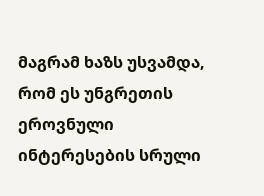მაგრამ ხაზს უსვამდა, რომ ეს უნგრეთის ეროვნული ინტერესების სრული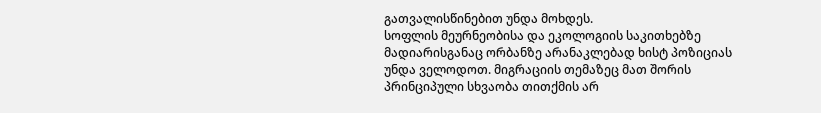გათვალისწინებით უნდა მოხდეს.
სოფლის მეურნეობისა და ეკოლოგიის საკითხებზე მადიარისგანაც ორბანზე არანაკლებად ხისტ პოზიციას უნდა ველოდოთ. მიგრაციის თემაზეც მათ შორის პრინციპული სხვაობა თითქმის არ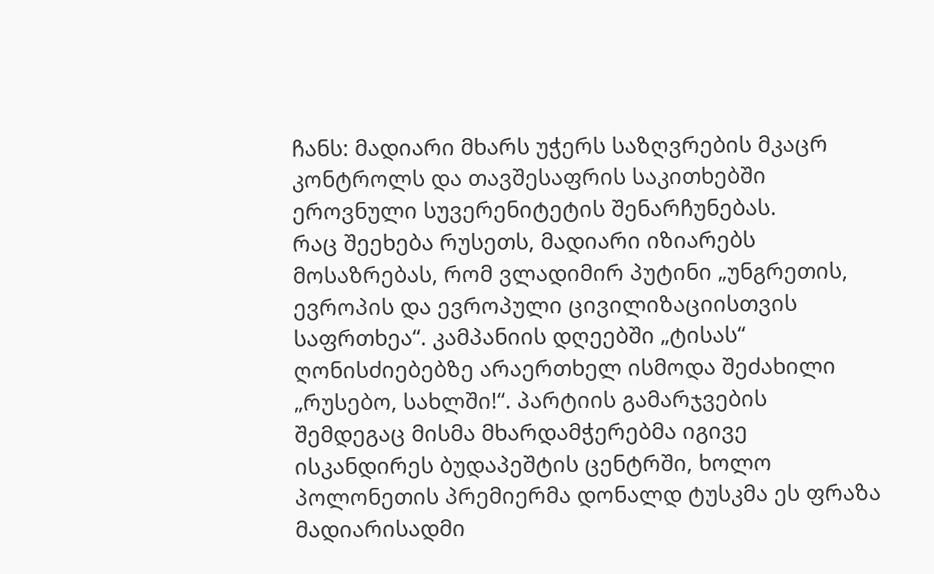ჩანს: მადიარი მხარს უჭერს საზღვრების მკაცრ კონტროლს და თავშესაფრის საკითხებში ეროვნული სუვერენიტეტის შენარჩუნებას.
რაც შეეხება რუსეთს, მადიარი იზიარებს მოსაზრებას, რომ ვლადიმირ პუტინი „უნგრეთის, ევროპის და ევროპული ცივილიზაციისთვის საფრთხეა“. კამპანიის დღეებში „ტისას“ ღონისძიებებზე არაერთხელ ისმოდა შეძახილი „რუსებო, სახლში!“. პარტიის გამარჯვების შემდეგაც მისმა მხარდამჭერებმა იგივე ისკანდირეს ბუდაპეშტის ცენტრში, ხოლო პოლონეთის პრემიერმა დონალდ ტუსკმა ეს ფრაზა მადიარისადმი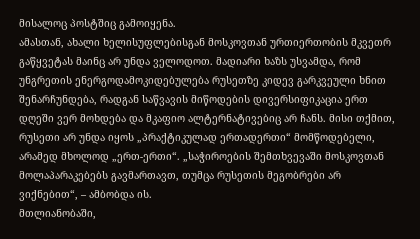მისალოც პოსტშიც გამოიყენა.
ამასთან, ახალი ხელისუფლებისგან მოსკოვთან ურთიერთობის მკვეთრ გაწყვეტას მაინც არ უნდა ველოდოთ. მადიარი ხაზს უსვამდა, რომ უნგრეთის ენერგოდამოკიდებულება რუსეთზე კიდევ გარკვეული ხნით შენარჩუნდება, რადგან საწვავის მიწოდების დივერსიფიკაცია ერთ დღეში ვერ მოხდება და მკაფიო ალტერნატივებიც არ ჩანს. მისი თქმით, რუსეთი არ უნდა იყოს „პრაქტიკულად ერთადერთი“ მომწოდებელი, არამედ მხოლოდ „ერთ-ერთი“. „საჭიროების შემთხვევაში მოსკოვთან მოლაპარაკებებს გავმართავთ, თუმცა რუსეთის მეგობრები არ ვიქნებით“, – ამბობდა ის.
მთლიანობაში,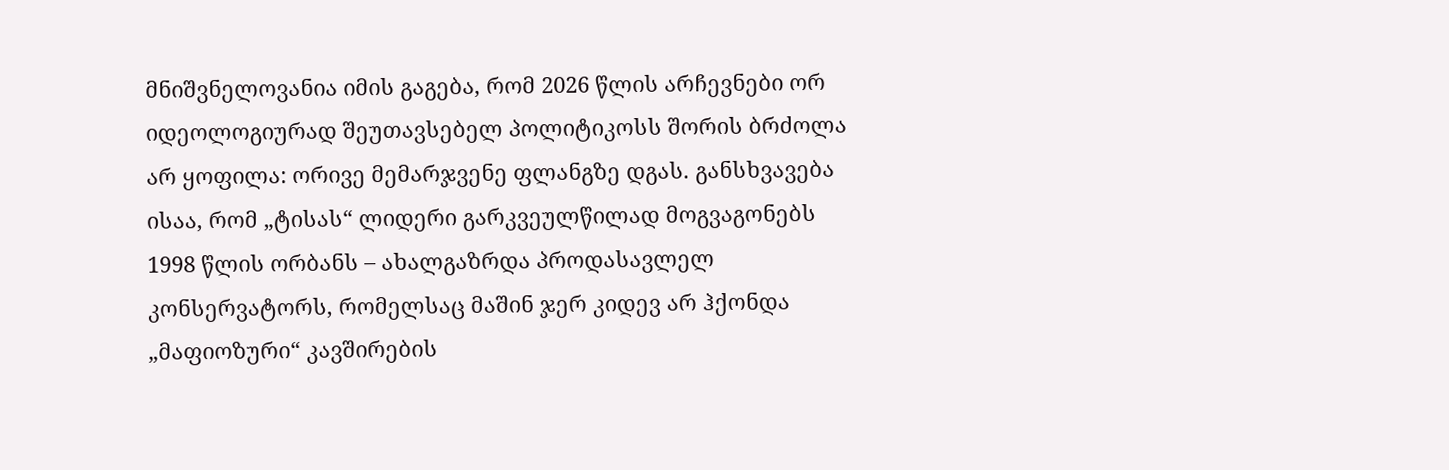მნიშვნელოვანია იმის გაგება, რომ 2026 წლის არჩევნები ორ იდეოლოგიურად შეუთავსებელ პოლიტიკოსს შორის ბრძოლა არ ყოფილა: ორივე მემარჯვენე ფლანგზე დგას. განსხვავება ისაა, რომ „ტისას“ ლიდერი გარკვეულწილად მოგვაგონებს 1998 წლის ორბანს – ახალგაზრდა პროდასავლელ კონსერვატორს, რომელსაც მაშინ ჯერ კიდევ არ ჰქონდა „მაფიოზური“ კავშირების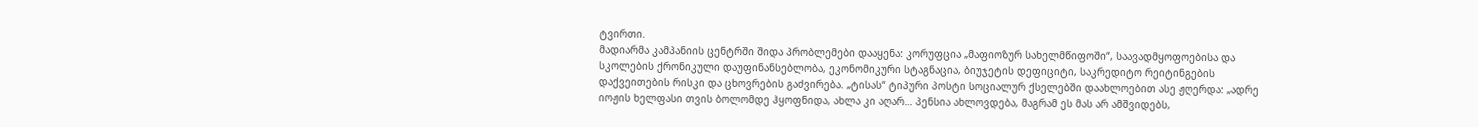ტვირთი.
მადიარმა კამპანიის ცენტრში შიდა პრობლემები დააყენა: კორუფცია „მაფიოზურ სახელმწიფოში“, საავადმყოფოებისა და სკოლების ქრონიკული დაუფინანსებლობა, ეკონომიკური სტაგნაცია, ბიუჯეტის დეფიციტი, საკრედიტო რეიტინგების დაქვეითების რისკი და ცხოვრების გაძვირება. „ტისას“ ტიპური პოსტი სოციალურ ქსელებში დაახლოებით ასე ჟღერდა: „ადრე იოჟის ხელფასი თვის ბოლომდე ჰყოფნიდა, ახლა კი აღარ… პენსია ახლოვდება, მაგრამ ეს მას არ ამშვიდებს,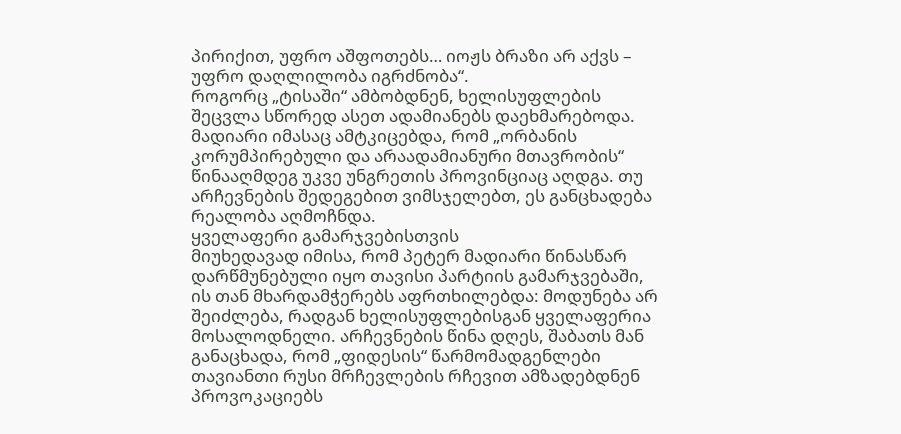პირიქით, უფრო აშფოთებს… იოჟს ბრაზი არ აქვს – უფრო დაღლილობა იგრძნობა“.
როგორც „ტისაში“ ამბობდნენ, ხელისუფლების შეცვლა სწორედ ასეთ ადამიანებს დაეხმარებოდა. მადიარი იმასაც ამტკიცებდა, რომ „ორბანის კორუმპირებული და არაადამიანური მთავრობის“ წინააღმდეგ უკვე უნგრეთის პროვინციაც აღდგა. თუ არჩევნების შედეგებით ვიმსჯელებთ, ეს განცხადება რეალობა აღმოჩნდა.
ყველაფერი გამარჯვებისთვის
მიუხედავად იმისა, რომ პეტერ მადიარი წინასწარ დარწმუნებული იყო თავისი პარტიის გამარჯვებაში, ის თან მხარდამჭერებს აფრთხილებდა: მოდუნება არ შეიძლება, რადგან ხელისუფლებისგან ყველაფერია მოსალოდნელი. არჩევნების წინა დღეს, შაბათს მან განაცხადა, რომ „ფიდესის“ წარმომადგენლები თავიანთი რუსი მრჩევლების რჩევით ამზადებდნენ პროვოკაციებს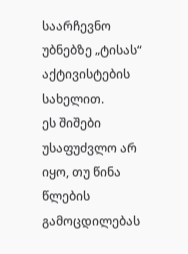საარჩევნო უბნებზე „ტისას“ აქტივისტების სახელით.
ეს შიშები უსაფუძვლო არ იყო, თუ წინა წლების გამოცდილებას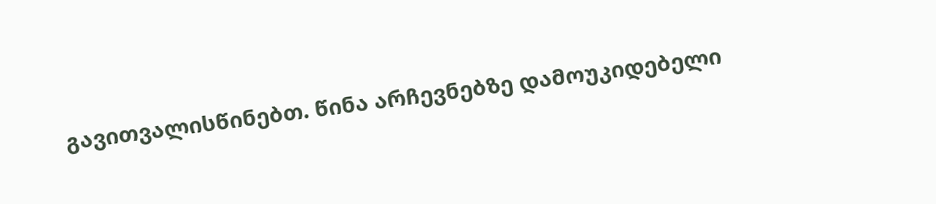გავითვალისწინებთ. წინა არჩევნებზე დამოუკიდებელი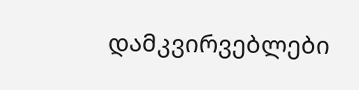დამკვირვებლები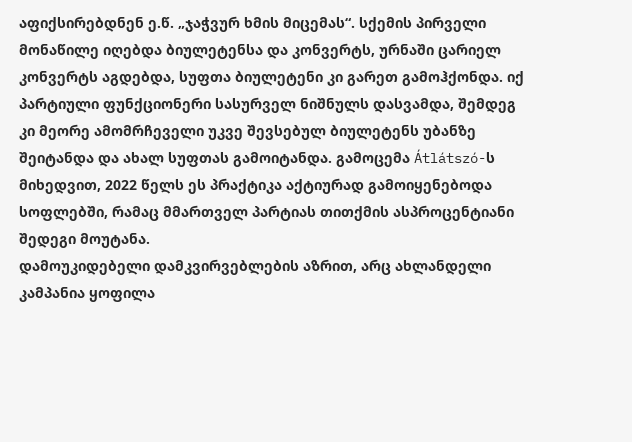აფიქსირებდნენ ე.წ. „ჯაჭვურ ხმის მიცემას“. სქემის პირველი მონაწილე იღებდა ბიულეტენსა და კონვერტს, ურნაში ცარიელ კონვერტს აგდებდა, სუფთა ბიულეტენი კი გარეთ გამოჰქონდა. იქ პარტიული ფუნქციონერი სასურველ ნიშნულს დასვამდა, შემდეგ კი მეორე ამომრჩეველი უკვე შევსებულ ბიულეტენს უბანზე შეიტანდა და ახალ სუფთას გამოიტანდა. გამოცემა Átlátszó-ს მიხედვით, 2022 წელს ეს პრაქტიკა აქტიურად გამოიყენებოდა სოფლებში, რამაც მმართველ პარტიას თითქმის ასპროცენტიანი შედეგი მოუტანა.
დამოუკიდებელი დამკვირვებლების აზრით, არც ახლანდელი კამპანია ყოფილა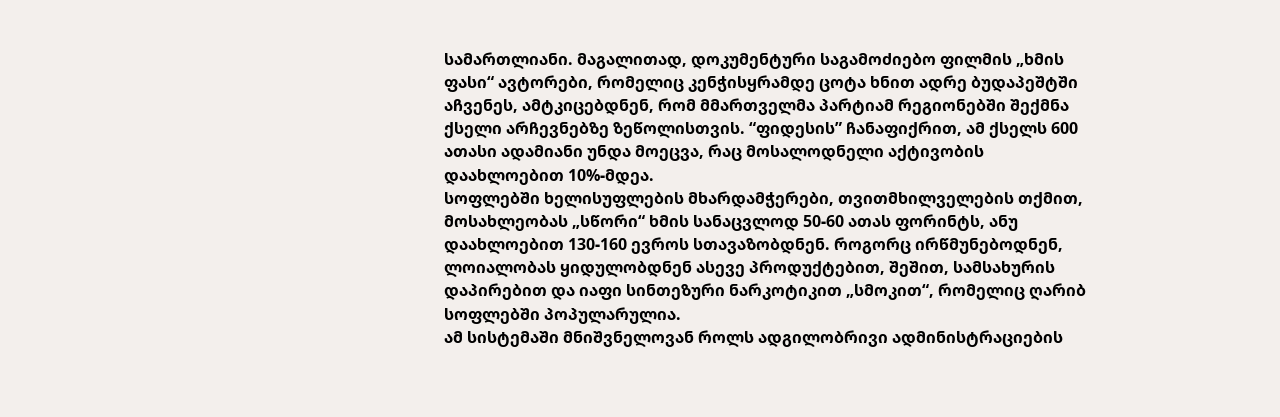სამართლიანი. მაგალითად, დოკუმენტური საგამოძიებო ფილმის „ხმის ფასი“ ავტორები, რომელიც კენჭისყრამდე ცოტა ხნით ადრე ბუდაპეშტში აჩვენეს, ამტკიცებდნენ, რომ მმართველმა პარტიამ რეგიონებში შექმნა ქსელი არჩევნებზე ზეწოლისთვის. “ფიდესის” ჩანაფიქრით, ამ ქსელს 600 ათასი ადამიანი უნდა მოეცვა, რაც მოსალოდნელი აქტივობის დაახლოებით 10%-მდეა.
სოფლებში ხელისუფლების მხარდამჭერები, თვითმხილველების თქმით, მოსახლეობას „სწორი“ ხმის სანაცვლოდ 50-60 ათას ფორინტს, ანუ დაახლოებით 130-160 ევროს სთავაზობდნენ. როგორც ირწმუნებოდნენ, ლოიალობას ყიდულობდნენ ასევე პროდუქტებით, შეშით, სამსახურის დაპირებით და იაფი სინთეზური ნარკოტიკით „სმოკით“, რომელიც ღარიბ სოფლებში პოპულარულია.
ამ სისტემაში მნიშვნელოვან როლს ადგილობრივი ადმინისტრაციების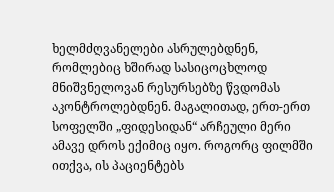ხელმძღვანელები ასრულებდნენ, რომლებიც ხშირად სასიცოცხლოდ მნიშვნელოვან რესურსებზე წვდომას აკონტროლებდნენ. მაგალითად, ერთ-ერთ სოფელში „ფიდესიდან“ არჩეული მერი ამავე დროს ექიმიც იყო. როგორც ფილმში ითქვა, ის პაციენტებს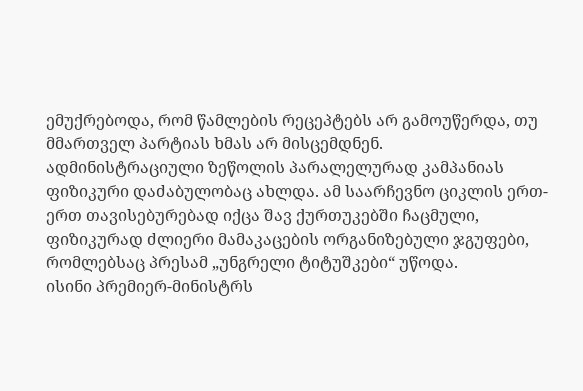ემუქრებოდა, რომ წამლების რეცეპტებს არ გამოუწერდა, თუ მმართველ პარტიას ხმას არ მისცემდნენ.
ადმინისტრაციული ზეწოლის პარალელურად კამპანიას ფიზიკური დაძაბულობაც ახლდა. ამ საარჩევნო ციკლის ერთ-ერთ თავისებურებად იქცა შავ ქურთუკებში ჩაცმული, ფიზიკურად ძლიერი მამაკაცების ორგანიზებული ჯგუფები, რომლებსაც პრესამ „უნგრელი ტიტუშკები“ უწოდა.
ისინი პრემიერ-მინისტრს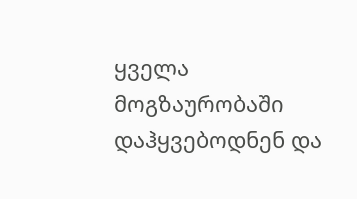ყველა მოგზაურობაში დაჰყვებოდნენ და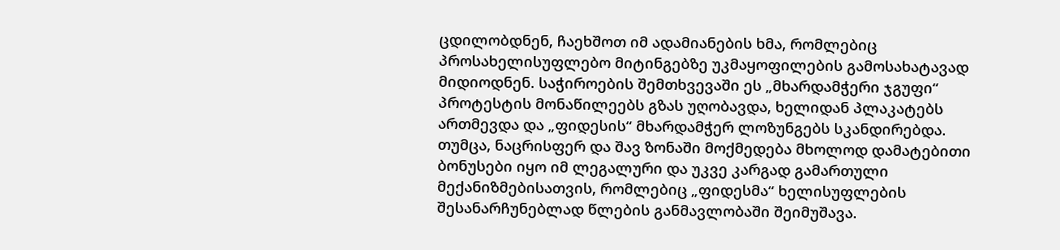ცდილობდნენ, ჩაეხშოთ იმ ადამიანების ხმა, რომლებიც პროსახელისუფლებო მიტინგებზე უკმაყოფილების გამოსახატავად მიდიოდნენ. საჭიროების შემთხვევაში ეს „მხარდამჭერი ჯგუფი“ პროტესტის მონაწილეებს გზას უღობავდა, ხელიდან პლაკატებს ართმევდა და „ფიდესის“ მხარდამჭერ ლოზუნგებს სკანდირებდა.
თუმცა, ნაცრისფერ და შავ ზონაში მოქმედება მხოლოდ დამატებითი ბონუსები იყო იმ ლეგალური და უკვე კარგად გამართული მექანიზმებისათვის, რომლებიც „ფიდესმა“ ხელისუფლების შესანარჩუნებლად წლების განმავლობაში შეიმუშავა.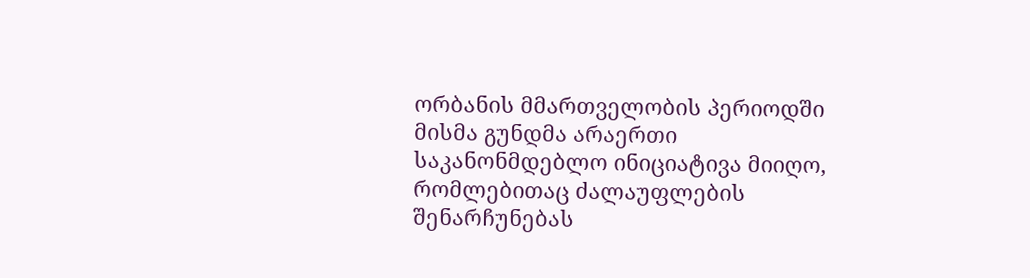ორბანის მმართველობის პერიოდში მისმა გუნდმა არაერთი საკანონმდებლო ინიციატივა მიიღო, რომლებითაც ძალაუფლების შენარჩუნებას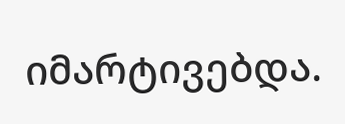იმარტივებდა.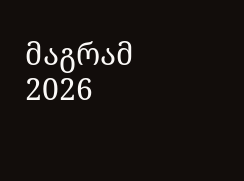მაგრამ 2026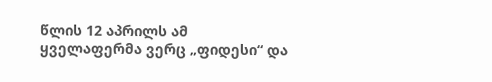წლის 12 აპრილს ამ ყველაფერმა ვერც „ფიდესი“ და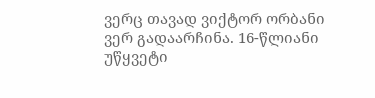ვერც თავად ვიქტორ ორბანი ვერ გადაარჩინა. 16-წლიანი უწყვეტი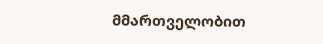მმართველობით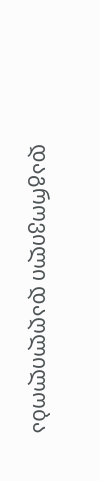დაგროვილი დაღლილობა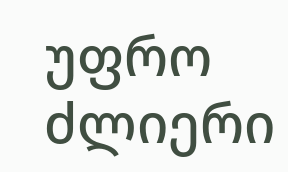უფრო ძლიერი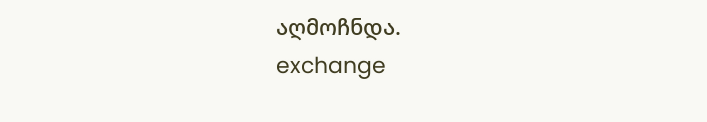აღმოჩნდა.
exchange